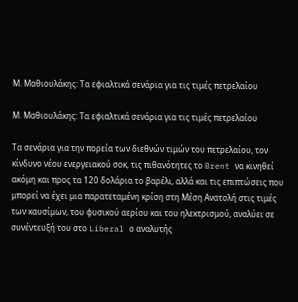Μ. Μαθιουλάκης: Τα εφιαλτικά σενάρια για τις τιμές πετρελαίου

Μ. Μαθιουλάκης: Τα εφιαλτικά σενάρια για τις τιμές πετρελαίου

Τα σενάρια για την πορεία των διεθνών τιμών του πετρελαίου, τον κίνδυνο νέου ενεργειακού σοκ, τις πιθανότητες το Brent να κινηθεί ακόμη και προς τα 120 δολάρια το βαρέλι, αλλά και τις επιπτώσεις που μπορεί να έχει μια παρατεταμένη κρίση στη Μέση Ανατολή στις τιμές των καυσίμων, του φυσικού αερίου και του ηλεκτρισμού, αναλύει σε συνέντευξή του στο Liberal ο αναλυτής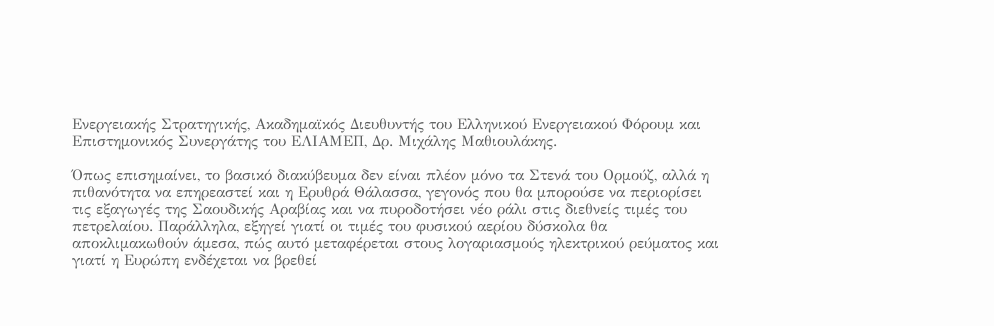Ενεργειακής Στρατηγικής, Ακαδημαϊκός Διευθυντής του Ελληνικού Ενεργειακού Φόρουμ και Επιστημονικός Συνεργάτης του ΕΛΙΑΜΕΠ, Δρ. Μιχάλης Μαθιουλάκης.

Όπως επισημαίνει, το βασικό διακύβευμα δεν είναι πλέον μόνο τα Στενά του Ορμούζ, αλλά η πιθανότητα να επηρεαστεί και η Ερυθρά Θάλασσα, γεγονός που θα μπορούσε να περιορίσει τις εξαγωγές της Σαουδικής Αραβίας και να πυροδοτήσει νέο ράλι στις διεθνείς τιμές του πετρελαίου. Παράλληλα, εξηγεί γιατί οι τιμές του φυσικού αερίου δύσκολα θα αποκλιμακωθούν άμεσα, πώς αυτό μεταφέρεται στους λογαριασμούς ηλεκτρικού ρεύματος και γιατί η Ευρώπη ενδέχεται να βρεθεί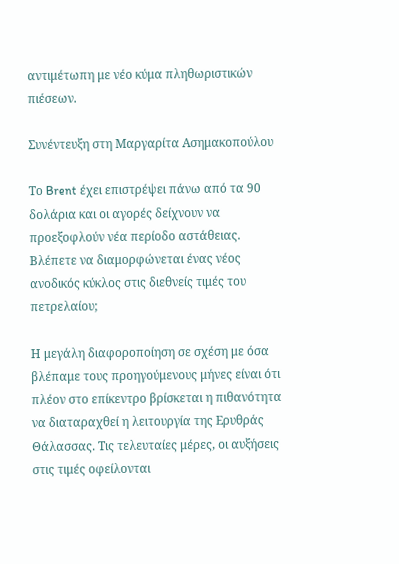αντιμέτωπη με νέο κύμα πληθωριστικών πιέσεων.

Συνέντευξη στη Μαργαρίτα Ασημακοπούλου

Το Brent έχει επιστρέψει πάνω από τα 90 δολάρια και οι αγορές δείχνουν να προεξοφλούν νέα περίοδο αστάθειας. Βλέπετε να διαμορφώνεται ένας νέος ανοδικός κύκλος στις διεθνείς τιμές του πετρελαίου;

Η μεγάλη διαφοροποίηση σε σχέση με όσα βλέπαμε τους προηγούμενους μήνες είναι ότι πλέον στο επίκεντρο βρίσκεται η πιθανότητα να διαταραχθεί η λειτουργία της Ερυθράς Θάλασσας. Τις τελευταίες μέρες, οι αυξήσεις στις τιμές οφείλονται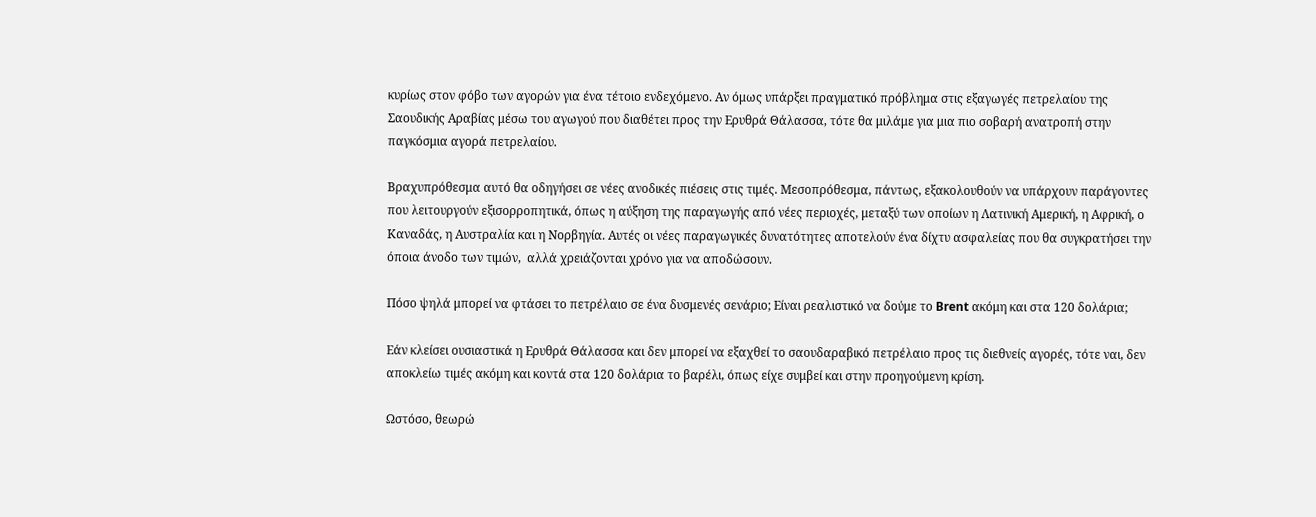κυρίως στον φόβο των αγορών για ένα τέτοιο ενδεχόμενο. Αν όμως υπάρξει πραγματικό πρόβλημα στις εξαγωγές πετρελαίου της Σαουδικής Αραβίας μέσω του αγωγού που διαθέτει προς την Ερυθρά Θάλασσα, τότε θα μιλάμε για μια πιο σοβαρή ανατροπή στην παγκόσμια αγορά πετρελαίου.

Βραχυπρόθεσμα αυτό θα οδηγήσει σε νέες ανοδικές πιέσεις στις τιμές. Μεσοπρόθεσμα, πάντως, εξακολουθούν να υπάρχουν παράγοντες που λειτουργούν εξισορροπητικά, όπως η αύξηση της παραγωγής από νέες περιοχές, μεταξύ των οποίων η Λατινική Αμερική, η Αφρική, ο Καναδάς, η Αυστραλία και η Νορβηγία. Αυτές οι νέες παραγωγικές δυνατότητες αποτελούν ένα δίχτυ ασφαλείας που θα συγκρατήσει την όποια άνοδο των τιμών,  αλλά χρειάζονται χρόνο για να αποδώσουν.

Πόσο ψηλά μπορεί να φτάσει το πετρέλαιο σε ένα δυσμενές σενάριο; Είναι ρεαλιστικό να δούμε το Brent ακόμη και στα 120 δολάρια;

Εάν κλείσει ουσιαστικά η Ερυθρά Θάλασσα και δεν μπορεί να εξαχθεί το σαουδαραβικό πετρέλαιο προς τις διεθνείς αγορές, τότε ναι, δεν αποκλείω τιμές ακόμη και κοντά στα 120 δολάρια το βαρέλι, όπως είχε συμβεί και στην προηγούμενη κρίση.

Ωστόσο, θεωρώ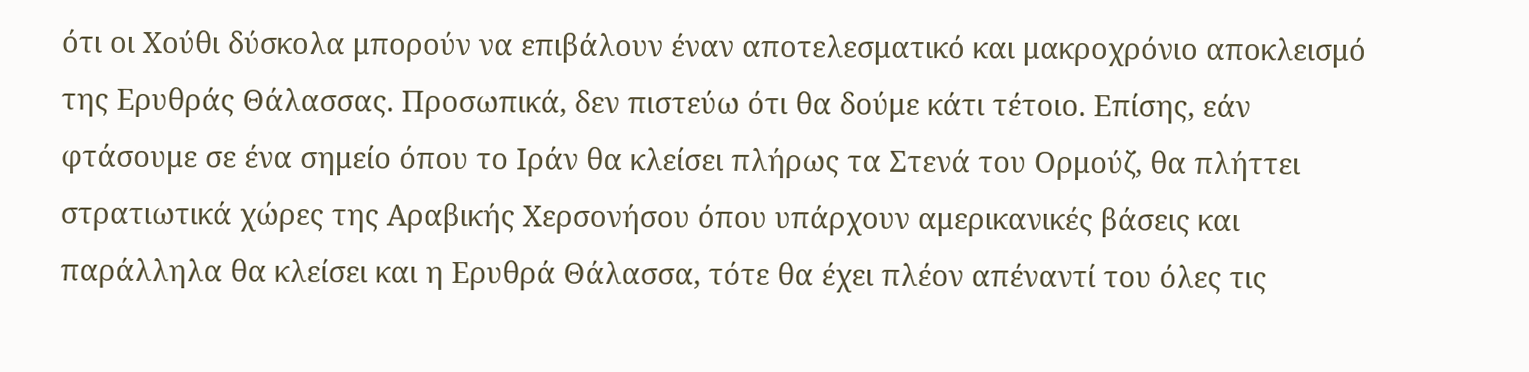ότι οι Χούθι δύσκολα μπορούν να επιβάλουν έναν αποτελεσματικό και μακροχρόνιο αποκλεισμό της Ερυθράς Θάλασσας. Προσωπικά, δεν πιστεύω ότι θα δούμε κάτι τέτοιο. Επίσης, εάν φτάσουμε σε ένα σημείο όπου το Ιράν θα κλείσει πλήρως τα Στενά του Ορμούζ, θα πλήττει στρατιωτικά χώρες της Αραβικής Χερσονήσου όπου υπάρχουν αμερικανικές βάσεις και παράλληλα θα κλείσει και η Ερυθρά Θάλασσα, τότε θα έχει πλέον απέναντί του όλες τις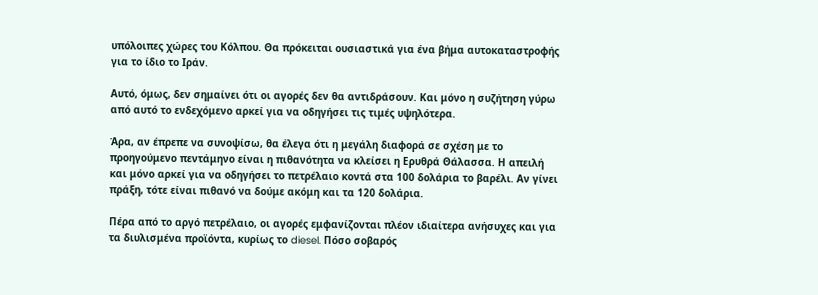υπόλοιπες χώρες του Κόλπου. Θα πρόκειται ουσιαστικά για ένα βήμα αυτοκαταστροφής για το ίδιο το Ιράν.

Αυτό, όμως, δεν σημαίνει ότι οι αγορές δεν θα αντιδράσουν. Και μόνο η συζήτηση γύρω από αυτό το ενδεχόμενο αρκεί για να οδηγήσει τις τιμές υψηλότερα.

Άρα, αν έπρεπε να συνοψίσω, θα έλεγα ότι η μεγάλη διαφορά σε σχέση με το προηγούμενο πεντάμηνο είναι η πιθανότητα να κλείσει η Ερυθρά Θάλασσα. Η απειλή και μόνο αρκεί για να οδηγήσει το πετρέλαιο κοντά στα 100 δολάρια το βαρέλι. Αν γίνει πράξη, τότε είναι πιθανό να δούμε ακόμη και τα 120 δολάρια.

Πέρα από το αργό πετρέλαιο, οι αγορές εμφανίζονται πλέον ιδιαίτερα ανήσυχες και για τα διυλισμένα προϊόντα, κυρίως το diesel. Πόσο σοβαρός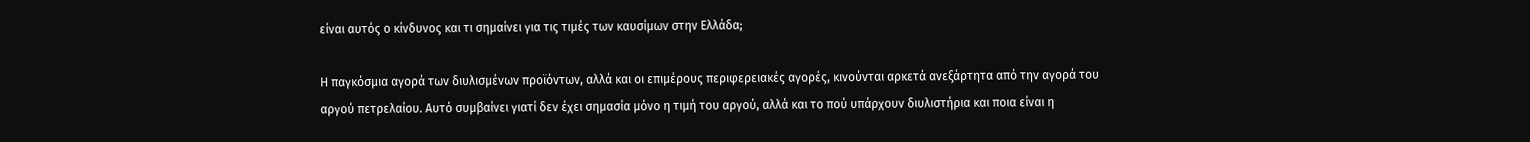είναι αυτός ο κίνδυνος και τι σημαίνει για τις τιμές των καυσίμων στην Ελλάδα;

Η παγκόσμια αγορά των διυλισμένων προϊόντων, αλλά και οι επιμέρους περιφερειακές αγορές, κινούνται αρκετά ανεξάρτητα από την αγορά του αργού πετρελαίου. Αυτό συμβαίνει γιατί δεν έχει σημασία μόνο η τιμή του αργού, αλλά και το πού υπάρχουν διυλιστήρια και ποια είναι η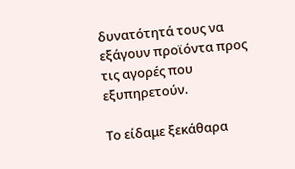δυνατότητά τους να εξάγουν προϊόντα προς τις αγορές που εξυπηρετούν.

Το είδαμε ξεκάθαρα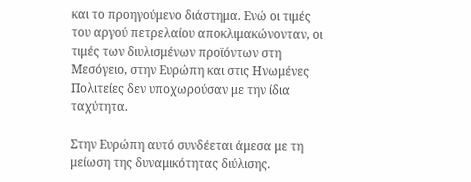και το προηγούμενο διάστημα. Ενώ οι τιμές του αργού πετρελαίου αποκλιμακώνονταν, οι τιμές των διυλισμένων προϊόντων στη Μεσόγειο, στην Ευρώπη και στις Ηνωμένες Πολιτείες δεν υποχωρούσαν με την ίδια ταχύτητα.

Στην Ευρώπη αυτό συνδέεται άμεσα με τη μείωση της δυναμικότητας διύλισης.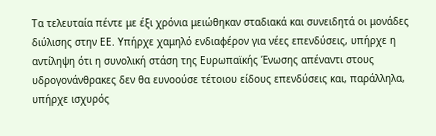Τα τελευταία πέντε με έξι χρόνια μειώθηκαν σταδιακά και συνειδητά οι μονάδες διύλισης στην ΕΕ. Υπήρχε χαμηλό ενδιαφέρον για νέες επενδύσεις, υπήρχε η αντίληψη ότι η συνολική στάση της Ευρωπαϊκής Ένωσης απέναντι στους υδρογονάνθρακες δεν θα ευνοούσε τέτοιου είδους επενδύσεις και, παράλληλα, υπήρχε ισχυρός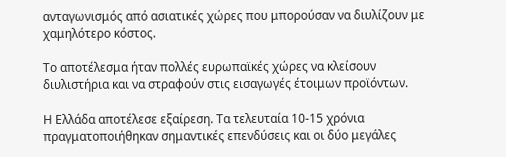ανταγωνισμός από ασιατικές χώρες που μπορούσαν να διυλίζουν με χαμηλότερο κόστος.

Το αποτέλεσμα ήταν πολλές ευρωπαϊκές χώρες να κλείσουν διυλιστήρια και να στραφούν στις εισαγωγές έτοιμων προϊόντων.

Η Ελλάδα αποτέλεσε εξαίρεση. Τα τελευταία 10-15 χρόνια πραγματοποιήθηκαν σημαντικές επενδύσεις και οι δύο μεγάλες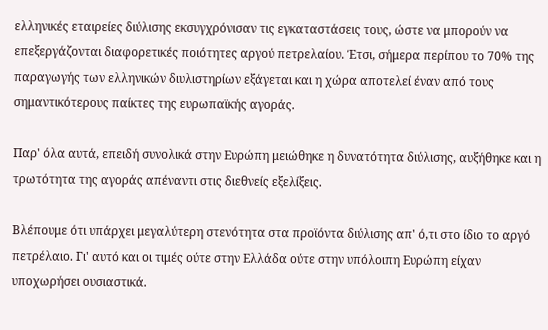ελληνικές εταιρείες διύλισης εκσυγχρόνισαν τις εγκαταστάσεις τους, ώστε να μπορούν να επεξεργάζονται διαφορετικές ποιότητες αργού πετρελαίου. Έτσι, σήμερα περίπου το 70% της παραγωγής των ελληνικών διυλιστηρίων εξάγεται και η χώρα αποτελεί έναν από τους σημαντικότερους παίκτες της ευρωπαϊκής αγοράς.

Παρ' όλα αυτά, επειδή συνολικά στην Ευρώπη μειώθηκε η δυνατότητα διύλισης, αυξήθηκε και η τρωτότητα της αγοράς απέναντι στις διεθνείς εξελίξεις.

Βλέπουμε ότι υπάρχει μεγαλύτερη στενότητα στα προϊόντα διύλισης απ' ό,τι στο ίδιο το αργό πετρέλαιο. Γι' αυτό και οι τιμές ούτε στην Ελλάδα ούτε στην υπόλοιπη Ευρώπη είχαν υποχωρήσει ουσιαστικά.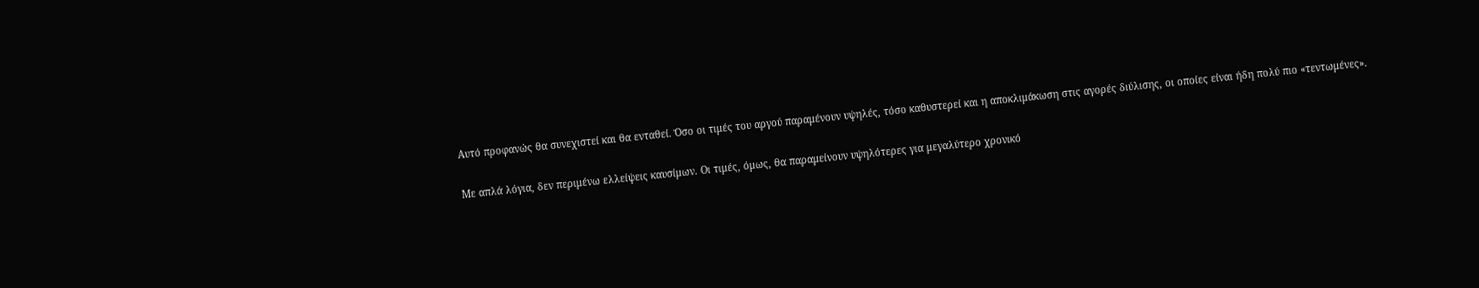Αυτό προφανώς θα συνεχιστεί και θα ενταθεί. Όσο οι τιμές του αργού παραμένουν υψηλές, τόσο καθυστερεί και η αποκλιμάκωση στις αγορές διύλισης, οι οποίες είναι ήδη πολύ πιο «τεντωμένες».

Με απλά λόγια, δεν περιμένω ελλείψεις καυσίμων. Οι τιμές, όμως, θα παραμείνουν υψηλότερες για μεγαλύτερο χρονικό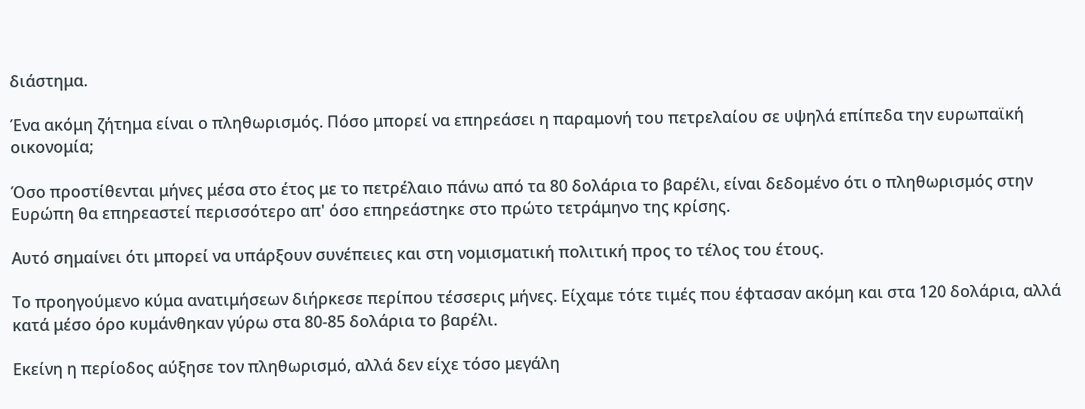διάστημα.

Ένα ακόμη ζήτημα είναι ο πληθωρισμός. Πόσο μπορεί να επηρεάσει η παραμονή του πετρελαίου σε υψηλά επίπεδα την ευρωπαϊκή οικονομία;

Όσο προστίθενται μήνες μέσα στο έτος με το πετρέλαιο πάνω από τα 80 δολάρια το βαρέλι, είναι δεδομένο ότι ο πληθωρισμός στην Ευρώπη θα επηρεαστεί περισσότερο απ' όσο επηρεάστηκε στο πρώτο τετράμηνο της κρίσης.

Αυτό σημαίνει ότι μπορεί να υπάρξουν συνέπειες και στη νομισματική πολιτική προς το τέλος του έτους.

Το προηγούμενο κύμα ανατιμήσεων διήρκεσε περίπου τέσσερις μήνες. Είχαμε τότε τιμές που έφτασαν ακόμη και στα 120 δολάρια, αλλά κατά μέσο όρο κυμάνθηκαν γύρω στα 80-85 δολάρια το βαρέλι.

Εκείνη η περίοδος αύξησε τον πληθωρισμό, αλλά δεν είχε τόσο μεγάλη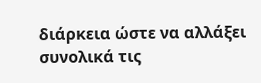διάρκεια ώστε να αλλάξει συνολικά τις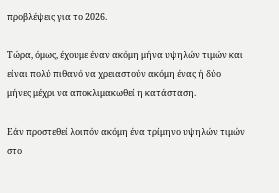προβλέψεις για το 2026.

Τώρα, όμως, έχουμε έναν ακόμη μήνα υψηλών τιμών και είναι πολύ πιθανό να χρειαστούν ακόμη ένας ή δύο μήνες μέχρι να αποκλιμακωθεί η κατάσταση.

Εάν προστεθεί λοιπόν ακόμη ένα τρίμηνο υψηλών τιμών στο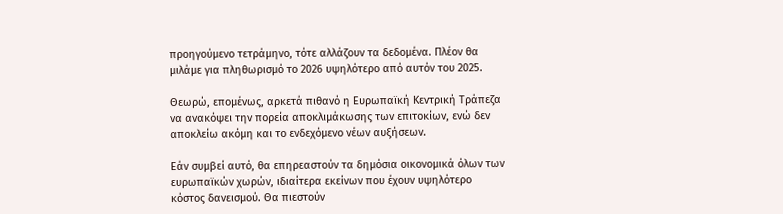προηγούμενο τετράμηνο, τότε αλλάζουν τα δεδομένα. Πλέον θα μιλάμε για πληθωρισμό το 2026 υψηλότερο από αυτόν του 2025.

Θεωρώ, επομένως, αρκετά πιθανό η Ευρωπαϊκή Κεντρική Τράπεζα να ανακόψει την πορεία αποκλιμάκωσης των επιτοκίων, ενώ δεν αποκλείω ακόμη και το ενδεχόμενο νέων αυξήσεων.

Εάν συμβεί αυτό, θα επηρεαστούν τα δημόσια οικονομικά όλων των ευρωπαϊκών χωρών, ιδιαίτερα εκείνων που έχουν υψηλότερο κόστος δανεισμού. Θα πιεστούν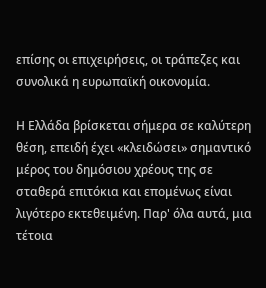επίσης οι επιχειρήσεις, οι τράπεζες και συνολικά η ευρωπαϊκή οικονομία.

Η Ελλάδα βρίσκεται σήμερα σε καλύτερη θέση, επειδή έχει «κλειδώσει» σημαντικό μέρος του δημόσιου χρέους της σε σταθερά επιτόκια και επομένως είναι λιγότερο εκτεθειμένη. Παρ' όλα αυτά, μια τέτοια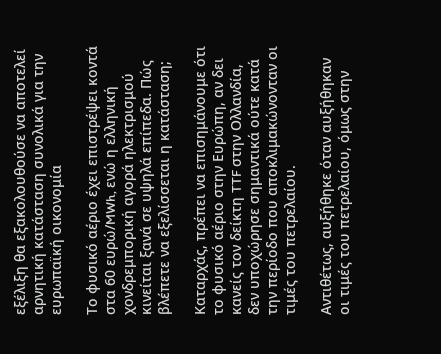εξέλιξη θα εξακολουθούσε να αποτελεί αρνητική κατάσταση συνολικά για την ευρωπαϊκή οικονομία

Το φυσικό αέριο έχει επιστρέψει κοντά στα 60 ευρώ/MWh, ενώ η ελληνική χονδρεμπορική αγορά ηλεκτρισμού κινείται ξανά σε υψηλά επίπεδα. Πώς βλέπετε να εξελίσσεται η κατάσταση;

Καταρχάς, πρέπει να επισημάνουμε ότι το φυσικό αέριο στην Ευρώπη, αν δει κανείς τον δείκτη TTF στην Ολλανδία, δεν υποχώρησε σημαντικά ούτε κατά την περίοδο που αποκλιμακώνονταν οι τιμές του πετρελαίου.

Αντιθέτως, αυξήθηκε όταν αυξήθηκαν οι τιμές του πετρελαίου, όμως στην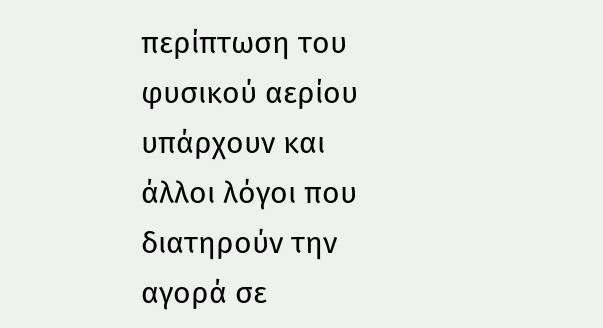περίπτωση του φυσικού αερίου υπάρχουν και άλλοι λόγοι που διατηρούν την αγορά σε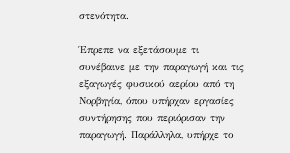στενότητα.

Έπρεπε να εξετάσουμε τι συνέβαινε με την παραγωγή και τις εξαγωγές φυσικού αερίου από τη Νορβηγία, όπου υπήρχαν εργασίες συντήρησης που περιόρισαν την παραγωγή. Παράλληλα, υπήρχε το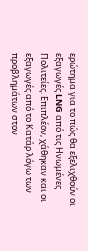ερώτημα για το πώς θα εξελιχθούν οι εξαγωγές LNG από τις Ηνωμένες Πολιτείες. Επιπλέον, χάθηκαν και οι εξαγωγές από το Κατάρ λόγω των προβλημάτων στον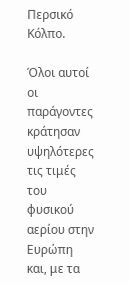Περσικό Κόλπο.

Όλοι αυτοί οι παράγοντες κράτησαν υψηλότερες τις τιμές του φυσικού αερίου στην Ευρώπη και, με τα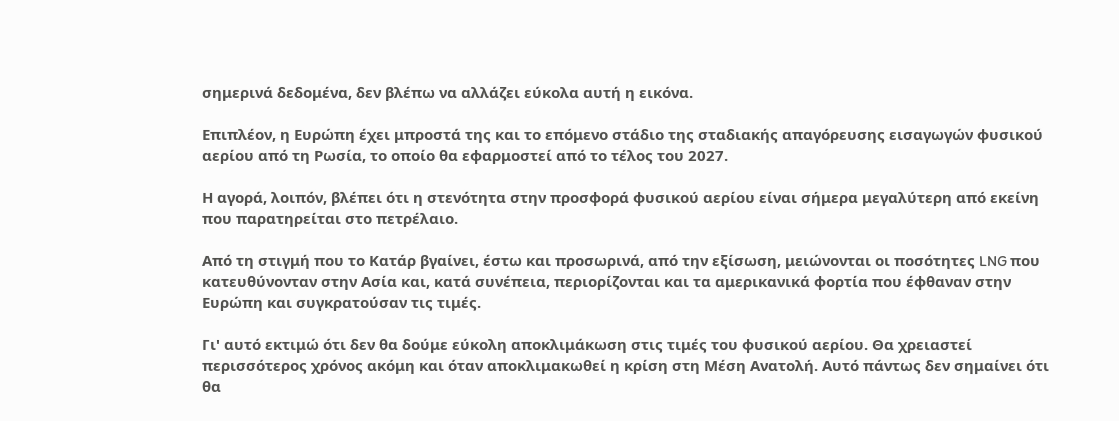σημερινά δεδομένα, δεν βλέπω να αλλάζει εύκολα αυτή η εικόνα.

Επιπλέον, η Ευρώπη έχει μπροστά της και το επόμενο στάδιο της σταδιακής απαγόρευσης εισαγωγών φυσικού αερίου από τη Ρωσία, το οποίο θα εφαρμοστεί από το τέλος του 2027.

Η αγορά, λοιπόν, βλέπει ότι η στενότητα στην προσφορά φυσικού αερίου είναι σήμερα μεγαλύτερη από εκείνη που παρατηρείται στο πετρέλαιο.

Από τη στιγμή που το Κατάρ βγαίνει, έστω και προσωρινά, από την εξίσωση, μειώνονται οι ποσότητες LNG που κατευθύνονταν στην Ασία και, κατά συνέπεια, περιορίζονται και τα αμερικανικά φορτία που έφθαναν στην Ευρώπη και συγκρατούσαν τις τιμές.

Γι' αυτό εκτιμώ ότι δεν θα δούμε εύκολη αποκλιμάκωση στις τιμές του φυσικού αερίου. Θα χρειαστεί περισσότερος χρόνος ακόμη και όταν αποκλιμακωθεί η κρίση στη Μέση Ανατολή. Αυτό πάντως δεν σημαίνει ότι θα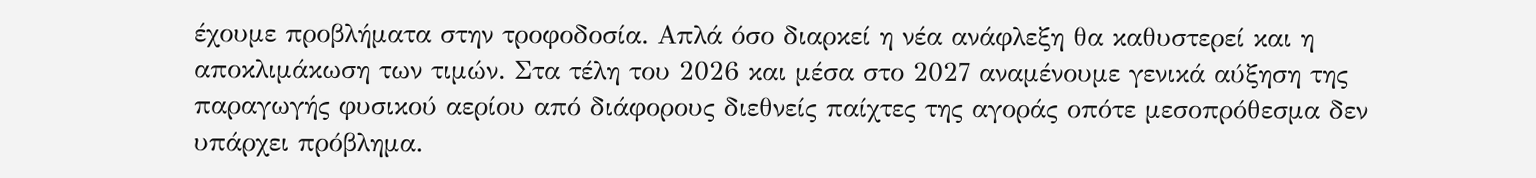έχουμε προβλήματα στην τροφοδοσία. Απλά όσο διαρκεί η νέα ανάφλεξη θα καθυστερεί και η αποκλιμάκωση των τιμών. Στα τέλη του 2026 και μέσα στο 2027 αναμένουμε γενικά αύξηση της παραγωγής φυσικού αερίου από διάφορους διεθνείς παίχτες της αγοράς οπότε μεσοπρόθεσμα δεν υπάρχει πρόβλημα.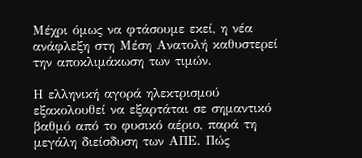Μέχρι όμως να φτάσουμε εκεί, η νέα ανάφλεξη στη Μέση Ανατολή καθυστερεί την αποκλιμάκωση των τιμών.

Η ελληνική αγορά ηλεκτρισμού εξακολουθεί να εξαρτάται σε σημαντικό βαθμό από το φυσικό αέριο, παρά τη μεγάλη διείσδυση των ΑΠΕ. Πώς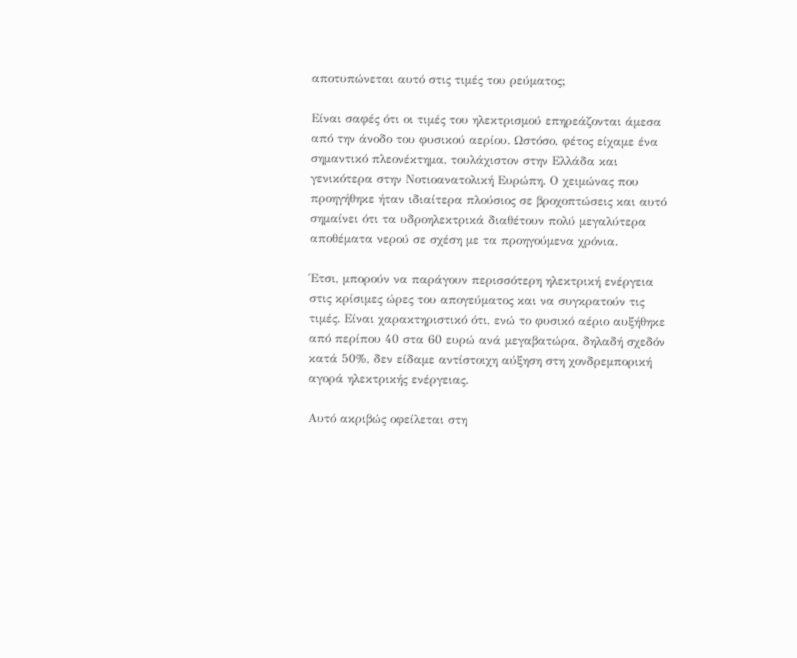αποτυπώνεται αυτό στις τιμές του ρεύματος;

Είναι σαφές ότι οι τιμές του ηλεκτρισμού επηρεάζονται άμεσα από την άνοδο του φυσικού αερίου. Ωστόσο, φέτος είχαμε ένα σημαντικό πλεονέκτημα, τουλάχιστον στην Ελλάδα και γενικότερα στην Νοτιοανατολική Ευρώπη. Ο χειμώνας που προηγήθηκε ήταν ιδιαίτερα πλούσιος σε βροχοπτώσεις και αυτό σημαίνει ότι τα υδροηλεκτρικά διαθέτουν πολύ μεγαλύτερα αποθέματα νερού σε σχέση με τα προηγούμενα χρόνια.

Έτσι, μπορούν να παράγουν περισσότερη ηλεκτρική ενέργεια στις κρίσιμες ώρες του απογεύματος και να συγκρατούν τις τιμές. Είναι χαρακτηριστικό ότι, ενώ το φυσικό αέριο αυξήθηκε από περίπου 40 στα 60 ευρώ ανά μεγαβατώρα, δηλαδή σχεδόν κατά 50%, δεν είδαμε αντίστοιχη αύξηση στη χονδρεμπορική αγορά ηλεκτρικής ενέργειας.

Αυτό ακριβώς οφείλεται στη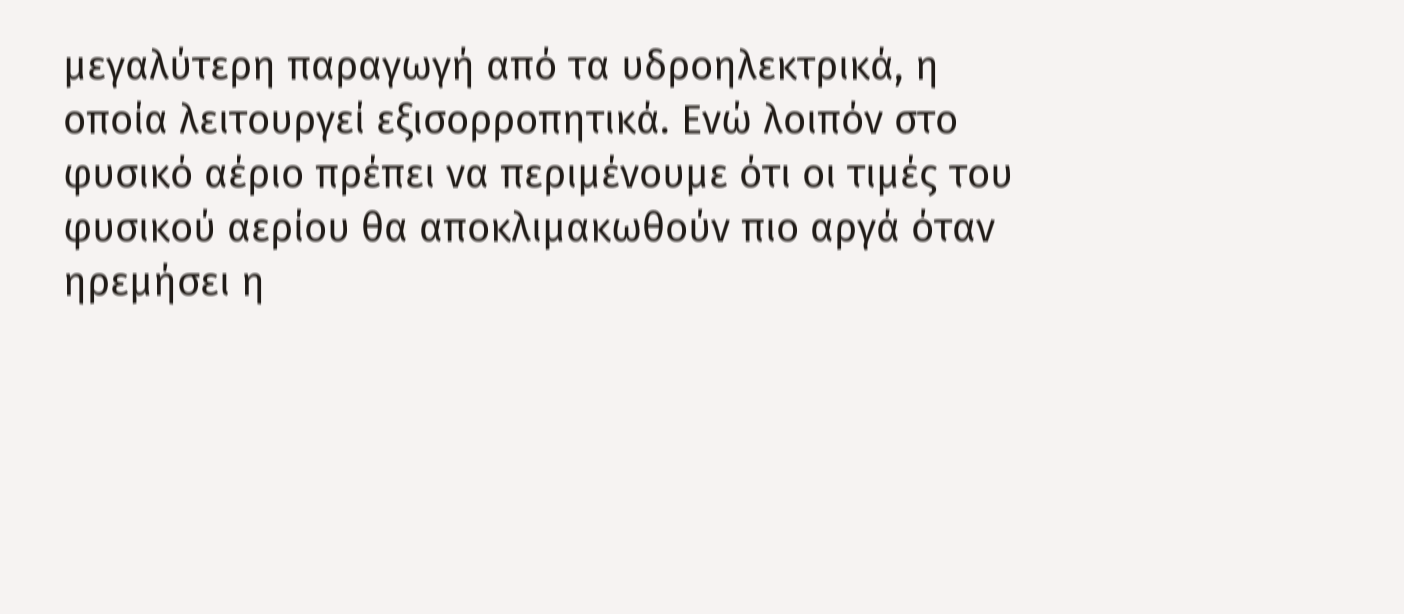μεγαλύτερη παραγωγή από τα υδροηλεκτρικά, η οποία λειτουργεί εξισορροπητικά. Ενώ λοιπόν στο φυσικό αέριο πρέπει να περιμένουμε ότι οι τιμές του φυσικού αερίου θα αποκλιμακωθούν πιο αργά όταν ηρεμήσει η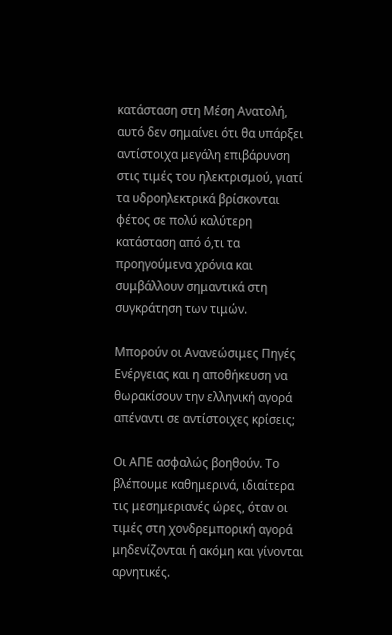κατάσταση στη Μέση Ανατολή, αυτό δεν σημαίνει ότι θα υπάρξει αντίστοιχα μεγάλη επιβάρυνση στις τιμές του ηλεκτρισμού, γιατί τα υδροηλεκτρικά βρίσκονται φέτος σε πολύ καλύτερη κατάσταση από ό,τι τα προηγούμενα χρόνια και συμβάλλουν σημαντικά στη συγκράτηση των τιμών.

Μπορούν οι Ανανεώσιμες Πηγές Ενέργειας και η αποθήκευση να θωρακίσουν την ελληνική αγορά απέναντι σε αντίστοιχες κρίσεις;

Οι ΑΠΕ ασφαλώς βοηθούν. Το βλέπουμε καθημερινά, ιδιαίτερα τις μεσημεριανές ώρες, όταν οι τιμές στη χονδρεμπορική αγορά μηδενίζονται ή ακόμη και γίνονται αρνητικές.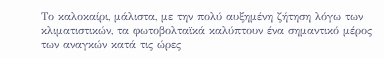Το καλοκαίρι, μάλιστα, με την πολύ αυξημένη ζήτηση λόγω των κλιματιστικών, τα φωτοβολταϊκά καλύπτουν ένα σημαντικό μέρος των αναγκών κατά τις ώρες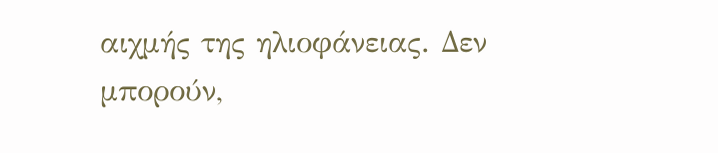αιχμής της ηλιοφάνειας. Δεν μπορούν,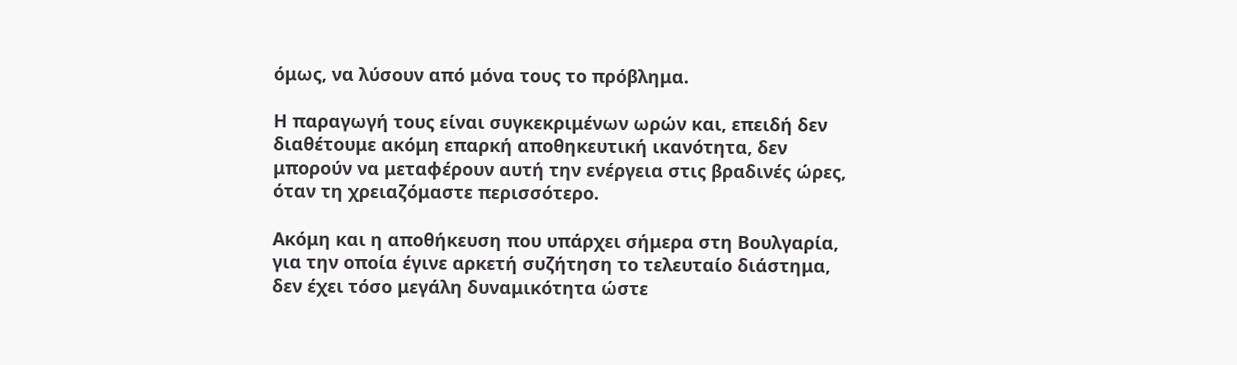όμως, να λύσουν από μόνα τους το πρόβλημα.

Η παραγωγή τους είναι συγκεκριμένων ωρών και, επειδή δεν διαθέτουμε ακόμη επαρκή αποθηκευτική ικανότητα, δεν μπορούν να μεταφέρουν αυτή την ενέργεια στις βραδινές ώρες, όταν τη χρειαζόμαστε περισσότερο.

Ακόμη και η αποθήκευση που υπάρχει σήμερα στη Βουλγαρία, για την οποία έγινε αρκετή συζήτηση το τελευταίο διάστημα, δεν έχει τόσο μεγάλη δυναμικότητα ώστε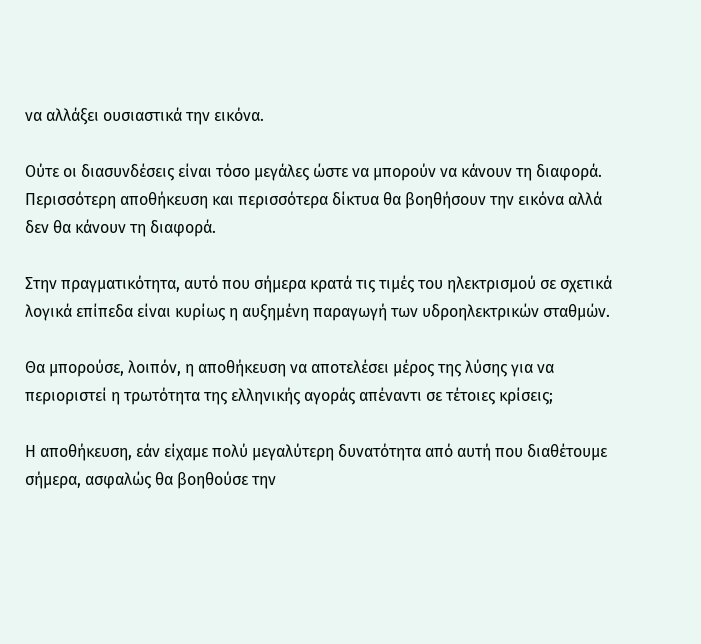να αλλάξει ουσιαστικά την εικόνα.

Ούτε οι διασυνδέσεις είναι τόσο μεγάλες ώστε να μπορούν να κάνουν τη διαφορά. Περισσότερη αποθήκευση και περισσότερα δίκτυα θα βοηθήσουν την εικόνα αλλά δεν θα κάνουν τη διαφορά.

Στην πραγματικότητα, αυτό που σήμερα κρατά τις τιμές του ηλεκτρισμού σε σχετικά λογικά επίπεδα είναι κυρίως η αυξημένη παραγωγή των υδροηλεκτρικών σταθμών.

Θα μπορούσε, λοιπόν, η αποθήκευση να αποτελέσει μέρος της λύσης για να περιοριστεί η τρωτότητα της ελληνικής αγοράς απέναντι σε τέτοιες κρίσεις;

Η αποθήκευση, εάν είχαμε πολύ μεγαλύτερη δυνατότητα από αυτή που διαθέτουμε σήμερα, ασφαλώς θα βοηθούσε την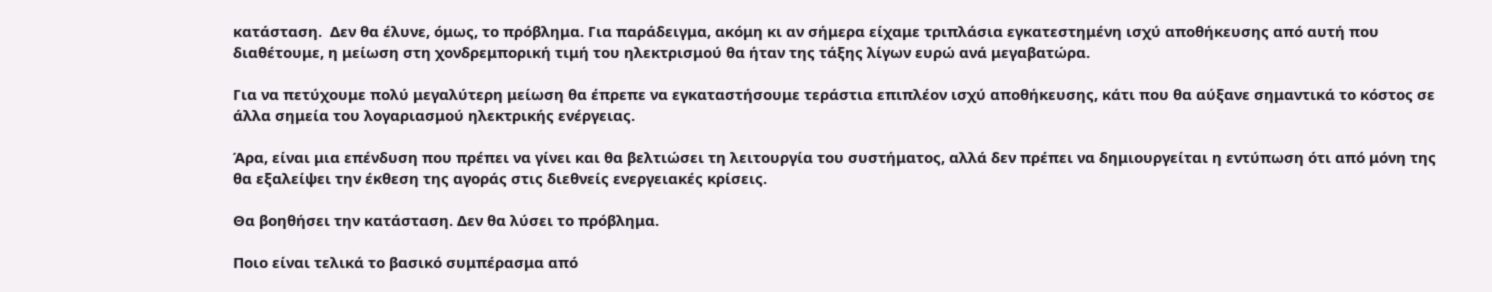κατάσταση.  Δεν θα έλυνε, όμως, το πρόβλημα. Για παράδειγμα, ακόμη κι αν σήμερα είχαμε τριπλάσια εγκατεστημένη ισχύ αποθήκευσης από αυτή που διαθέτουμε, η μείωση στη χονδρεμπορική τιμή του ηλεκτρισμού θα ήταν της τάξης λίγων ευρώ ανά μεγαβατώρα.

Για να πετύχουμε πολύ μεγαλύτερη μείωση θα έπρεπε να εγκαταστήσουμε τεράστια επιπλέον ισχύ αποθήκευσης, κάτι που θα αύξανε σημαντικά το κόστος σε άλλα σημεία του λογαριασμού ηλεκτρικής ενέργειας.

Άρα, είναι μια επένδυση που πρέπει να γίνει και θα βελτιώσει τη λειτουργία του συστήματος, αλλά δεν πρέπει να δημιουργείται η εντύπωση ότι από μόνη της θα εξαλείψει την έκθεση της αγοράς στις διεθνείς ενεργειακές κρίσεις.

Θα βοηθήσει την κατάσταση. Δεν θα λύσει το πρόβλημα.

Ποιο είναι τελικά το βασικό συμπέρασμα από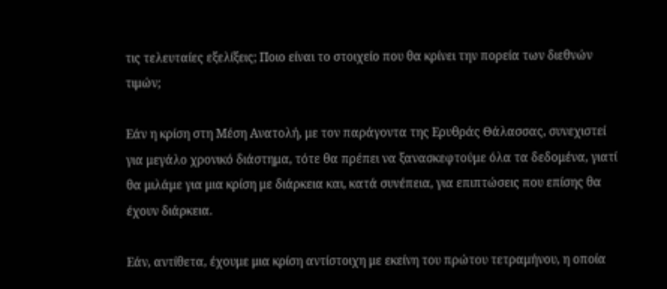τις τελευταίες εξελίξεις; Ποιο είναι το στοιχείο που θα κρίνει την πορεία των διεθνών τιμών;

Εάν η κρίση στη Μέση Ανατολή, με τον παράγοντα της Ερυθράς Θάλασσας, συνεχιστεί για μεγάλο χρονικό διάστημα, τότε θα πρέπει να ξανασκεφτούμε όλα τα δεδομένα, γιατί θα μιλάμε για μια κρίση με διάρκεια και, κατά συνέπεια, για επιπτώσεις που επίσης θα έχουν διάρκεια.

Εάν, αντίθετα, έχουμε μια κρίση αντίστοιχη με εκείνη του πρώτου τετραμήνου, η οποία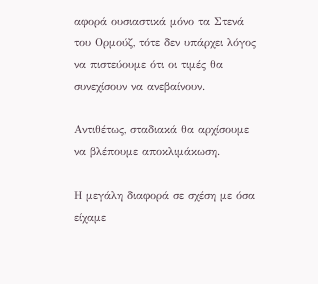αφορά ουσιαστικά μόνο τα Στενά του Ορμούζ, τότε δεν υπάρχει λόγος να πιστεύουμε ότι οι τιμές θα συνεχίσουν να ανεβαίνουν.

Αντιθέτως, σταδιακά θα αρχίσουμε να βλέπουμε αποκλιμάκωση.

Η μεγάλη διαφορά σε σχέση με όσα είχαμε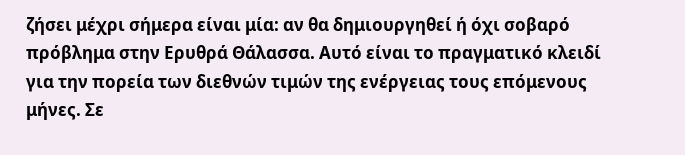ζήσει μέχρι σήμερα είναι μία: αν θα δημιουργηθεί ή όχι σοβαρό πρόβλημα στην Ερυθρά Θάλασσα. Αυτό είναι το πραγματικό κλειδί για την πορεία των διεθνών τιμών της ενέργειας τους επόμενους μήνες. Σε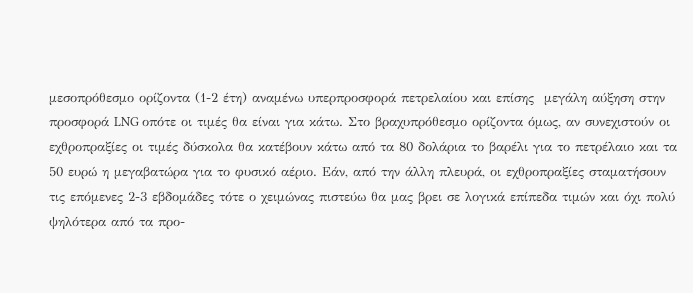μεσοπρόθεσμο ορίζοντα (1-2 έτη) αναμένω υπερπροσφορά πετρελαίου και επίσης  μεγάλη αύξηση στην προσφορά LNG οπότε οι τιμές θα είναι για κάτω. Στο βραχυπρόθεσμο ορίζοντα όμως, αν συνεχιστούν οι εχθροπραξίες οι τιμές δύσκολα θα κατέβουν κάτω από τα 80 δολάρια το βαρέλι για το πετρέλαιο και τα 50 ευρώ η μεγαβατώρα για το φυσικό αέριο. Εάν, από την άλλη πλευρά, οι εχθροπραξίες σταματήσουν τις επόμενες 2-3 εβδομάδες τότε ο χειμώνας πιστεύω θα μας βρει σε λογικά επίπεδα τιμών και όχι πολύ ψηλότερα από τα προ-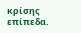κρίσης επίπεδα.